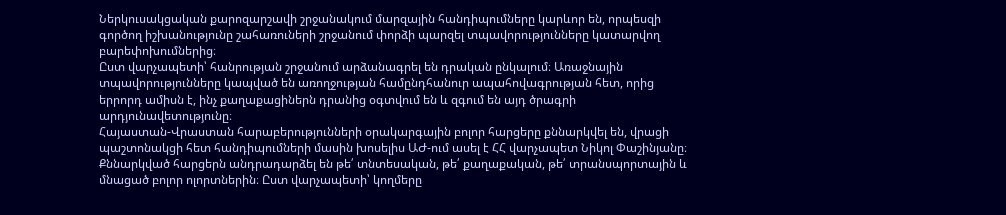Ներկուսակցական քարոզարշավի շրջանակում մարզային հանդիպումները կարևոր են, որպեսզի գործող իշխանությունը շահառուների շրջանում փորձի պարզել տպավորությունները կատարվող բարեփոխումներից։
Ըստ վարչապետի՝ հանրության շրջանում արձանագրել են դրական ընկալում։ Առաջնային տպավորությունները կապված են առողջության համընդհանուր ապահովագրության հետ, որից երրորդ ամիսն է, ինչ քաղաքացիներն դրանից օգտվում են և զգում են այդ ծրագրի արդյունավետությունը։
Հայաստան-Վրաստան հարաբերությունների օրակարգային բոլոր հարցերը քննարկվել են, վրացի պաշտոնակցի հետ հանդիպումների մասին խոսելիս ԱԺ-ում ասել է ՀՀ վարչապետ Նիկոլ Փաշինյանը։ Քննարկված հարցերն անդրադարձել են թե՛ տնտեսական, թե՛ քաղաքական, թե՛ տրանսպորտային և մնացած բոլոր ոլորտներին։ Ըստ վարչապետի՝ կողմերը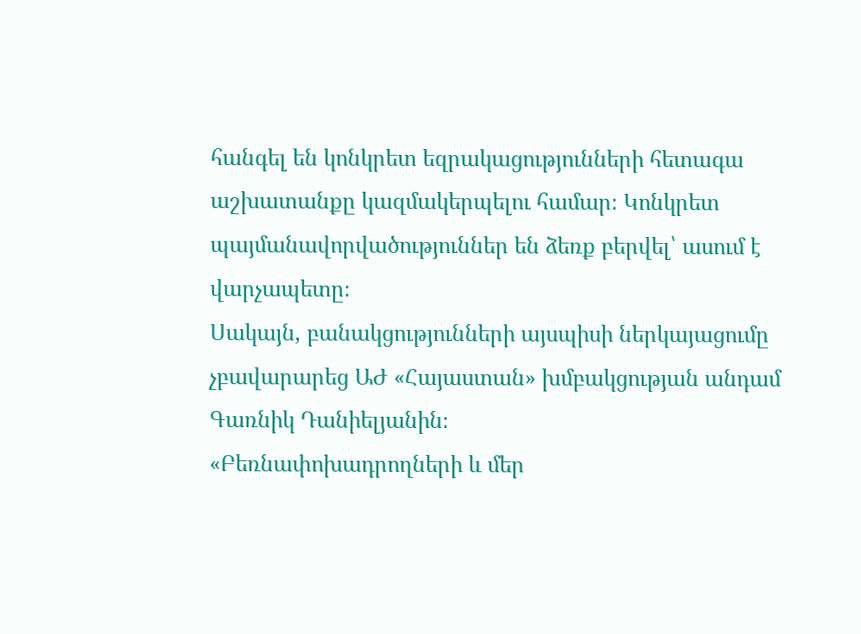հանգել են կոնկրետ եզրակացությունների հետագա աշխատանքը կազմակերպելու համար։ Կոնկրետ պայմանավորվածություններ են ձեռք բերվել՝ ասում է վարչապետը։
Սակայն, բանակցությունների այսպիսի ներկայացումը չբավարարեց ԱԺ «Հայաստան» խմբակցության անդամ Գառնիկ Դանիելյանին։
«Բեռնափոխադրողների և մեր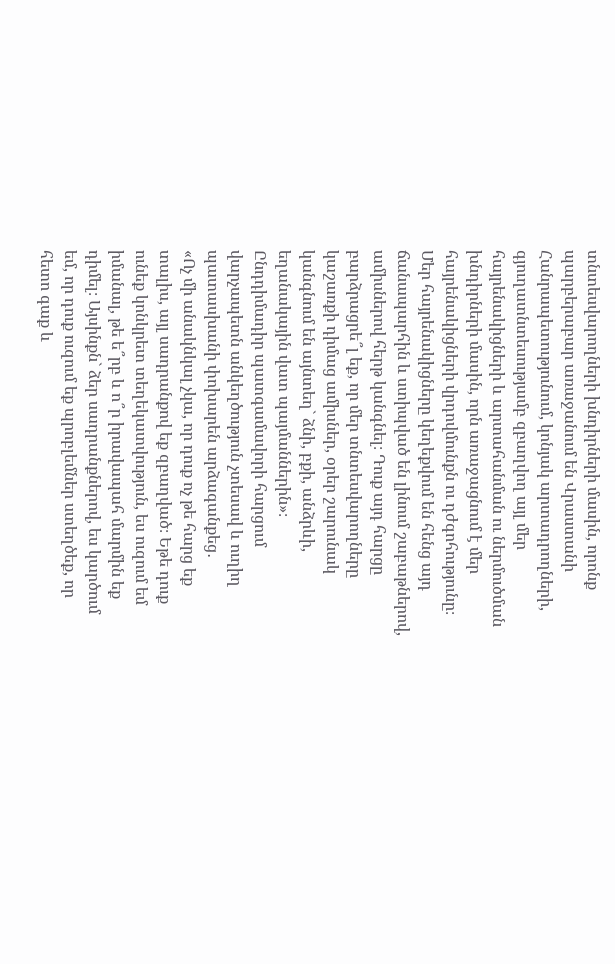տնտեսվարողների խնդիրների մասին, որոնք պարբերաբար առաջանում են Վրաստանի Հանրապետությունում, կոնյակ արտադրողների, գյուղատնտեսությամբ զբաղվող այլ մեր հայրենակիցների և արտահանման ու ներմուծման խնդիրների մասին, որն առաջացնում է մեր հայրենակիցների վրդովմունքն ու դժգոհությունը։ Մեր հայրենակիցները կեղեքվում են հենց այդ ճանապարհին և ստիպված են լինում շաբաթներով, ամիսներով հերթ կանգնել։ Դուք այդ հարցը բարձրացրե՞լ եք, որ մեր տնտեսվարողները կաշառքի դիմաց ամիսներ, օրեր շարունակ կանգնում են այնտեղ` ձնի, բքի, անձրևի, եղանակային վատ պայմաններին»։
Ընդդիմադիր պատգամավորի հարցում վարչապետն անկեղծություն չտեսավ և ուղիղ պատասխանի փոխարեն արձագանքեց․
«Ոչ մի անակնկալ չկա, որ դուք ոչ թե հարց եք տալիս, այլ սադրանքով եք զբաղված։ Եթե դուք ունեք կոնկրետ տեղեկատվություն, ես ուզում եմ իմանալ, թե ե՞րբ և ո՞ր իրավապահ մարմին եք դիմել։ Այսինքն` ձեր սադրանքներով, ես կարծում եմ, որ դուք ուզում եք պրոբլեմներ ստեղծեք, որ հետո գաք և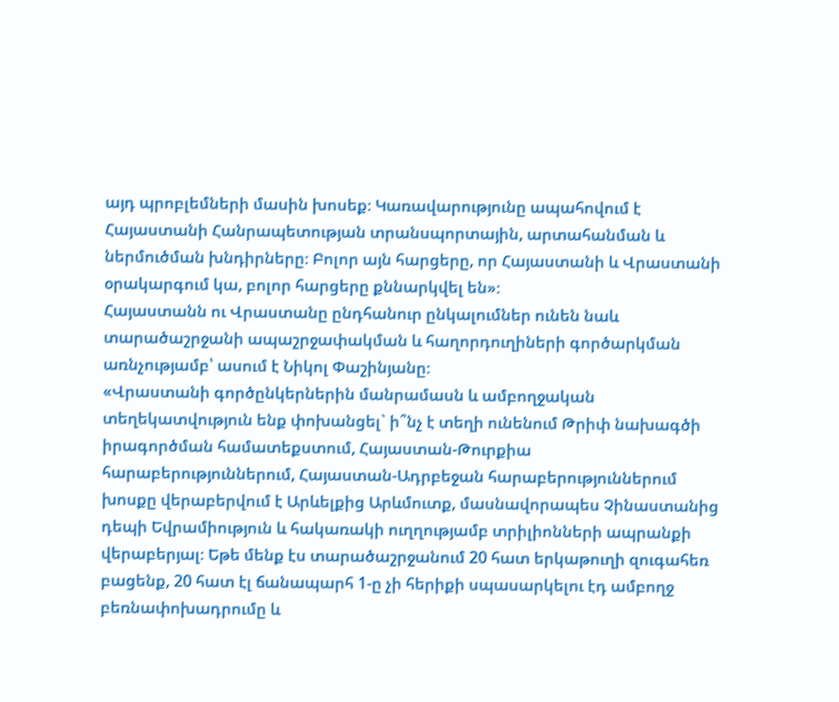այդ պրոբլեմների մասին խոսեք։ Կառավարությունը ապահովում է Հայաստանի Հանրապետության տրանսպորտային, արտահանման և ներմուծման խնդիրները։ Բոլոր այն հարցերը, որ Հայաստանի և Վրաստանի օրակարգում կա, բոլոր հարցերը քննարկվել են»։
Հայաստանն ու Վրաստանը ընդհանուր ընկալումներ ունեն նաև տարածաշրջանի ապաշրջափակման և հաղորդուղիների գործարկման առնչությամբ՝ ասում է Նիկոլ Փաշինյանը։
«Վրաստանի գործընկերներին մանրամասն և ամբողջական տեղեկատվություն ենք փոխանցել` ի՞նչ է տեղի ունենում Թրիփ նախագծի իրագործման համատեքստում, Հայաստան-Թուրքիա հարաբերություններում, Հայաստան-Ադրբեջան հարաբերություններում խոսքը վերաբերվում է Արևելքից Արևմուտք, մասնավորապես Չինաստանից դեպի Եվրամիություն և հակառակի ուղղությամբ տրիլիոնների ապրանքի վերաբերյալ։ Եթե մենք էս տարածաշրջանում 20 հատ երկաթուղի զուգահեռ բացենք, 20 հատ էլ ճանապարհ 1-ը չի հերիքի սպասարկելու էդ ամբողջ բեռնափոխադրումը և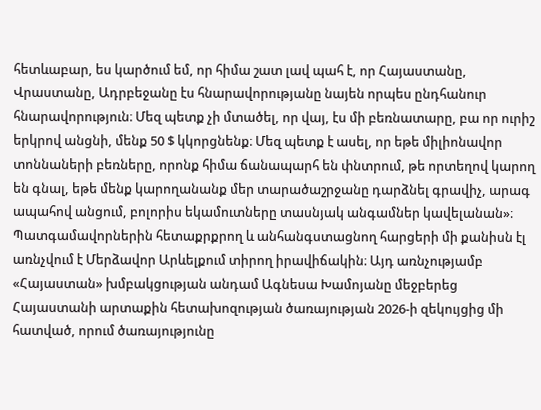հետևաբար, ես կարծում եմ, որ հիմա շատ լավ պահ է, որ Հայաստանը, Վրաստանը, Ադրբեջանը էս հնարավորությանը նայեն որպես ընդհանուր հնարավորություն։ Մեզ պետք չի մտածել, որ վայ, էս մի բեռնատարը, բա որ ուրիշ երկրով անցնի, մենք 50 $ կկորցնենք։ Մեզ պետք է ասել, որ եթե միլիոնավոր տոննաների բեռները, որոնք հիմա ճանապարհ են փնտրում, թե որտեղով կարող են գնալ, եթե մենք կարողանանք մեր տարածաշրջանը դարձնել գրավիչ, արագ ապահով անցում, բոլորիս եկամուտները տասնյակ անգամներ կավելանան»։
Պատգամավորներին հետաքրքրող և անհանգստացնող հարցերի մի քանիսն էլ առնչվում է Մերձավոր Արևելքում տիրող իրավիճակին։ Այդ առնչությամբ «Հայաստան» խմբակցության անդամ Ագնեսա Խամոյանը մեջբերեց Հայաստանի արտաքին հետախոզության ծառայության 2026-ի զեկույցից մի հատված, որում ծառայությունը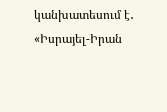կանխատեսում է․
«Իսրայել-Իրան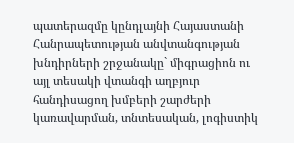պատերազմը կընդլայնի Հայաստանի Հանրապետության անվտանգության խնդիրների շրջանակը` միգրացիոն ու այլ տեսակի վտանգի աղբյուր հանդիսացող խմբերի շարժերի կառավարման, տնտեսական, լոգիստիկ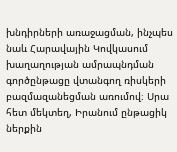խնդիրների առաջացման, ինչպես նաև Հարավային Կովկասում խաղաղության ամրապնդման գործընթացը վտանգող ռիսկերի բազմազանեցման առումով։ Սրա հետ մեկտեղ, Իրանում ընթացիկ ներքին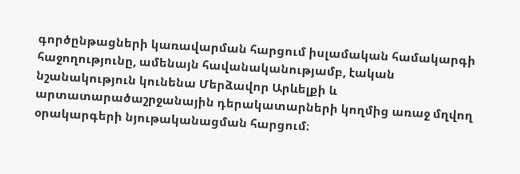գործընթացների կառավարման հարցում իսլամական համակարգի հաջողությունը, ամենայն հավանականությամբ, էական նշանակություն կունենա Մերձավոր Արևելքի և արտատարածաշրջանային դերակատարների կողմից առաջ մղվող օրակարգերի նյութականացման հարցում։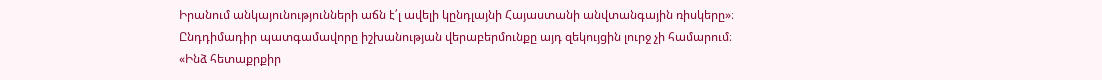Իրանում անկայունությունների աճն է՛լ ավելի կընդլայնի Հայաստանի անվտանգային ռիսկերը»։
Ընդդիմադիր պատգամավորը իշխանության վերաբերմունքը այդ զեկույցին լուրջ չի համարում։
«Ինձ հետաքրքիր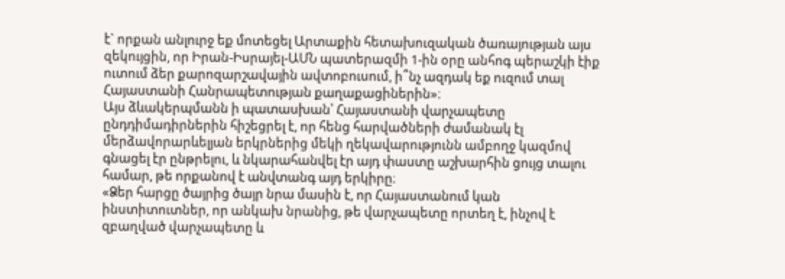է` որքան անլուրջ եք մոտեցել Արտաքին հետախուզական ծառայության այս զեկույցին, որ Իրան-Իսրայել-ԱՄՆ պատերազմի 1-ին օրը անհոգ պերաշկի էիք ուտում ձեր քարոզարշավային ավտոբուսում, ի՞նչ ազդակ եք ուզում տալ Հայաստանի Հանրապետության քաղաքացիներին»։
Այս ձևակերպմանն ի պատասխան՝ Հայաստանի վարչապետը ընդդիմադիրներին հիշեցրել է, որ հենց հարվածների ժամանակ էլ մերձավորարևելյան երկրներից մեկի ղեկավարությունն ամբողջ կազմով գնացել էր ընթրելու, և նկարահանվել էր այդ փաստը աշխարհին ցույց տալու համար, թե որքանով է անվտանգ այդ երկիրը։
«Ձեր հարցը ծայրից ծայր նրա մասին է, որ Հայաստանում կան ինստիտուտներ, որ անկախ նրանից, թե վարչապետը որտեղ է, ինչով է զբաղված վարչապետը և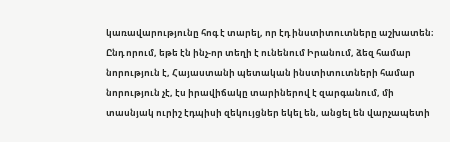կառավարությունը հոգ է տարել, որ էդ ինստիտուտները աշխատեն։ Ընդ որում, եթե էն ինչ-որ տեղի է ունենում Իրանում, ձեզ համար նորություն է, Հայաստանի պետական ինստիտուտների համար նորություն չէ, էս իրավիճակը տարիներով է զարգանում, մի տասնյակ ուրիշ էդպիսի զեկույցներ եկել են, անցել են վարչապետի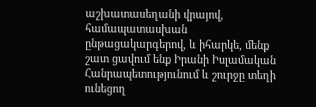աշխատասեղանի վրայով, համապատասխան ընթացակարգերով, և իհարկե, մենք շատ ցավում ենք Իրանի Իսլամական Հանրապետությունում և շուրջը տեղի ունեցող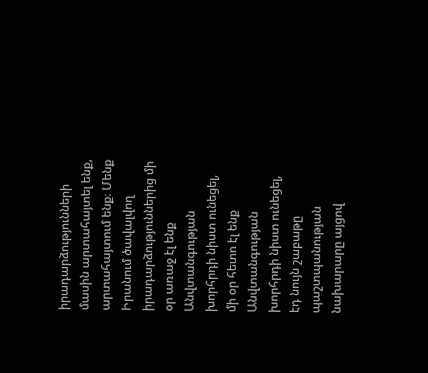իրադարձությունների մասին արտահայտել ենք, արտահայտում ենք։ Մենք Իրանում ծավալվող իրադարձություններից մի օր առաջ էլ ենք Անվտանգության խորհրդի նիստ ունեցել, մի օր հետո էլ ենք Անվտանգության խորհրդի նիստ ունեցել, էդ նույն շաբաթը պաշտպանության նախարարը այցով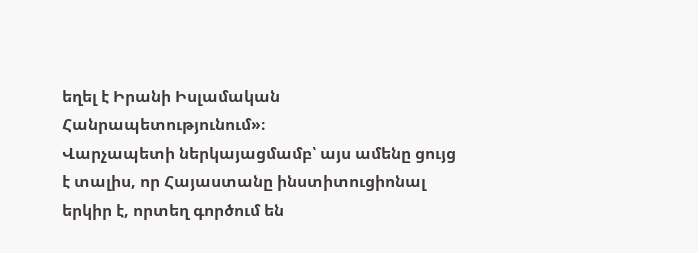եղել է Իրանի Իսլամական Հանրապետությունում»։
Վարչապետի ներկայացմամբ՝ այս ամենը ցույց է տալիս, որ Հայաստանը ինստիտուցիոնալ երկիր է, որտեղ գործում են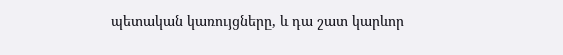պետական կառույցները, և դա շատ կարևոր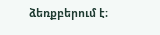ձեռքբերում է։